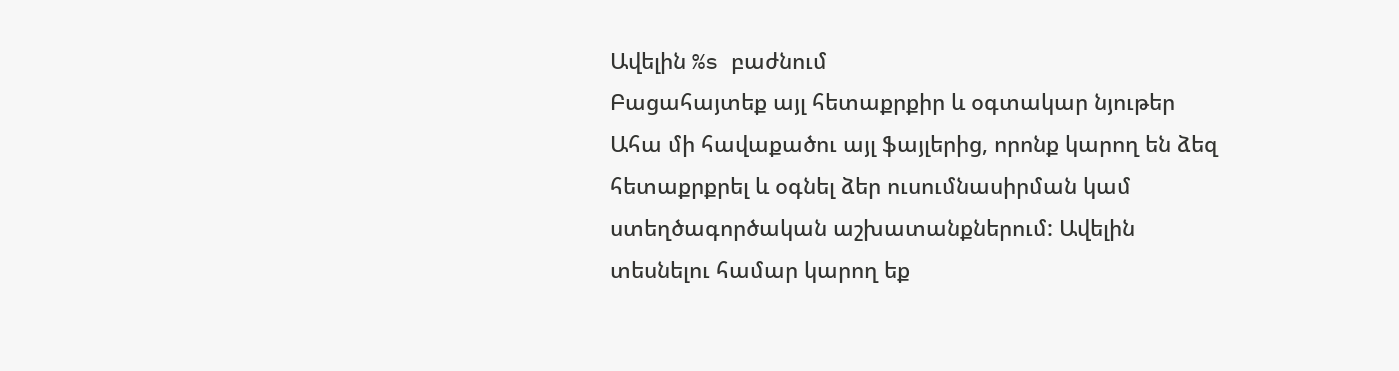Ավելին %s բաժնում
Բացահայտեք այլ հետաքրքիր և օգտակար նյութեր
Ահա մի հավաքածու այլ ֆայլերից, որոնք կարող են ձեզ հետաքրքրել և օգնել ձեր ուսումնասիրման կամ ստեղծագործական աշխատանքներում: Ավելին տեսնելու համար կարող եք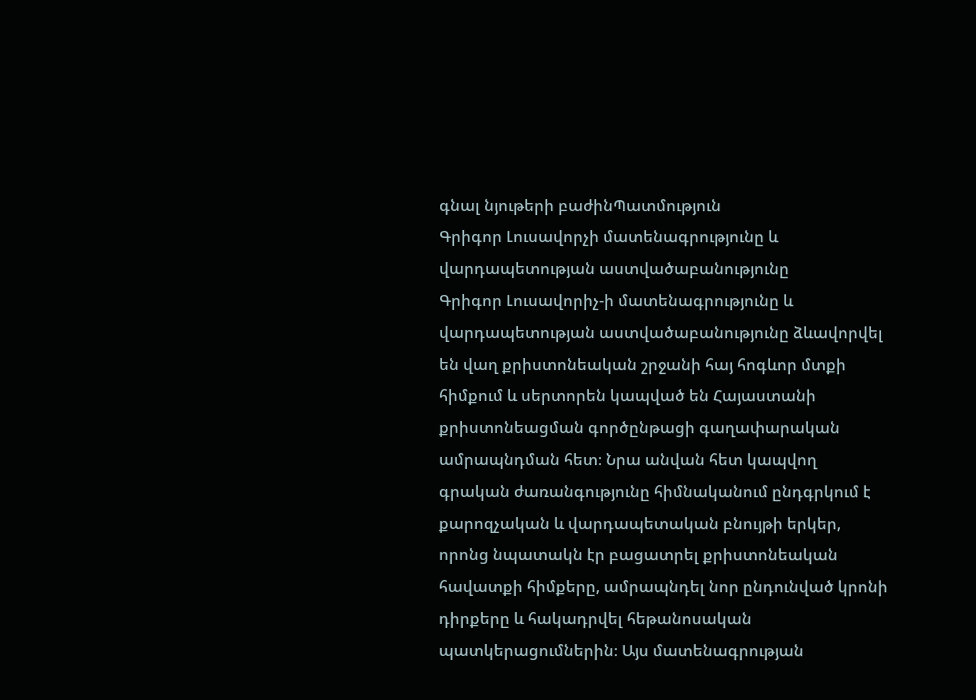գնալ նյութերի բաժինՊատմություն
Գրիգոր Լուսավորչի մատենագրությունը և վարդապետության աստվածաբանությունը
Գրիգոր Լուսավորիչ-ի մատենագրությունը և վարդապետության աստվածաբանությունը ձևավորվել են վաղ քրիստոնեական շրջանի հայ հոգևոր մտքի հիմքում և սերտորեն կապված են Հայաստանի քրիստոնեացման գործընթացի գաղափարական ամրապնդման հետ։ Նրա անվան հետ կապվող գրական ժառանգությունը հիմնականում ընդգրկում է քարոզչական և վարդապետական բնույթի երկեր, որոնց նպատակն էր բացատրել քրիստոնեական հավատքի հիմքերը, ամրապնդել նոր ընդունված կրոնի դիրքերը և հակադրվել հեթանոսական պատկերացումներին։ Այս մատենագրության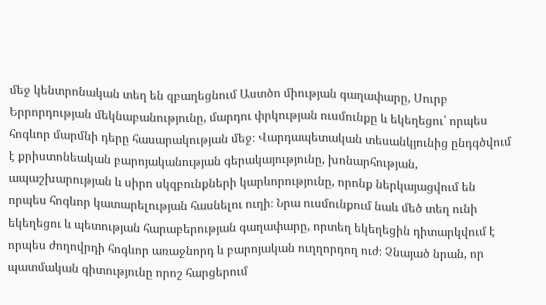մեջ կենտրոնական տեղ են զբաղեցնում Աստծո միության գաղափարը, Սուրբ Երրորդության մեկնաբանությունը, մարդու փրկության ուսմունքը և եկեղեցու՝ որպես հոգևոր մարմնի դերը հասարակության մեջ։ Վարդապետական տեսանկյունից ընդգծվում է քրիստոնեական բարոյականության գերակայությունը, խոնարհության, ապաշխարության և սիրո սկզբունքների կարևորությունը, որոնք ներկայացվում են որպես հոգևոր կատարելության հասնելու ուղի։ Նրա ուսմունքում նաև մեծ տեղ ունի եկեղեցու և պետության հարաբերության գաղափարը, որտեղ եկեղեցին դիտարկվում է որպես ժողովրդի հոգևոր առաջնորդ և բարոյական ուղղորդող ուժ։ Չնայած նրան, որ պատմական գիտությունը որոշ հարցերում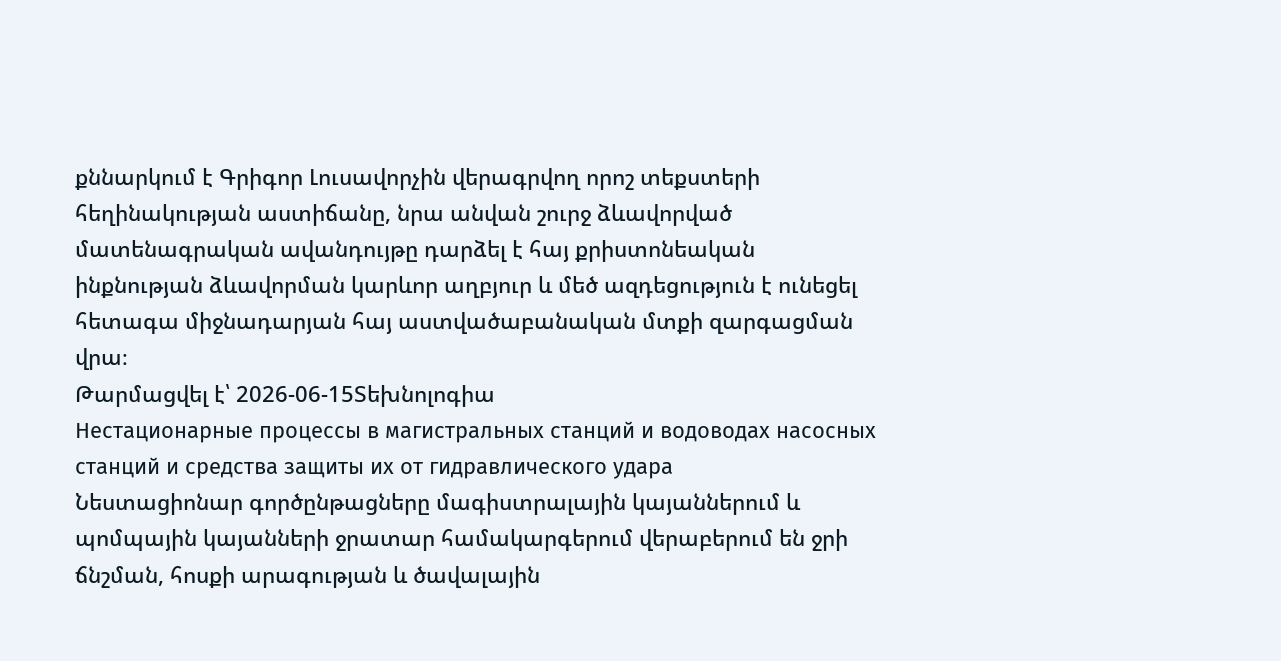քննարկում է Գրիգոր Լուսավորչին վերագրվող որոշ տեքստերի հեղինակության աստիճանը, նրա անվան շուրջ ձևավորված մատենագրական ավանդույթը դարձել է հայ քրիստոնեական ինքնության ձևավորման կարևոր աղբյուր և մեծ ազդեցություն է ունեցել հետագա միջնադարյան հայ աստվածաբանական մտքի զարգացման վրա։
Թարմացվել է՝ 2026-06-15Տեխնոլոգիա
Нестационарные процессы в магистральных станций и водоводах насосных станций и средства защиты их от гидравлического удара
Նեստացիոնար գործընթացները մագիստրալային կայաններում և պոմպային կայանների ջրատար համակարգերում վերաբերում են ջրի ճնշման, հոսքի արագության և ծավալային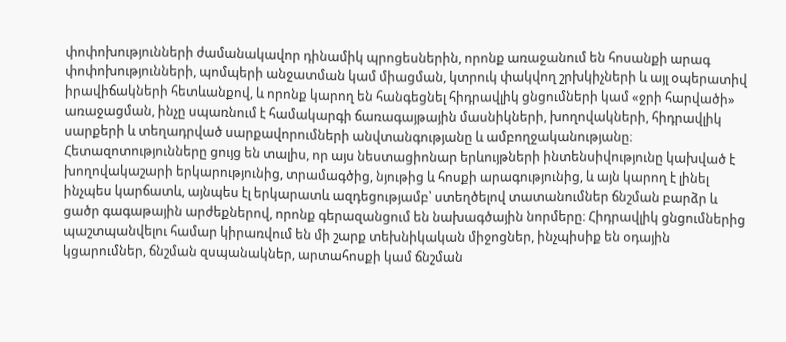փոփոխությունների ժամանակավոր դինամիկ պրոցեսներին, որոնք առաջանում են հոսանքի արագ փոփոխությունների, պոմպերի անջատման կամ միացման, կտրուկ փակվող շրխկիչների և այլ օպերատիվ իրավիճակների հետևանքով, և որոնք կարող են հանգեցնել հիդրավլիկ ցնցումների կամ «ջրի հարվածի» առաջացման, ինչը սպառնում է համակարգի ճառագայթային մասնիկների, խողովակների, հիդրավլիկ սարքերի և տեղադրված սարքավորումների անվտանգությանը և ամբողջականությանը։ Հետազոտությունները ցույց են տալիս, որ այս նեստացիոնար երևույթների ինտենսիվությունը կախված է խողովակաշարի երկարությունից, տրամագծից, նյութից և հոսքի արագությունից, և այն կարող է լինել ինչպես կարճատև, այնպես էլ երկարատև ազդեցությամբ՝ ստեղծելով տատանումներ ճնշման բարձր և ցածր գագաթային արժեքներով, որոնք գերազանցում են նախագծային նորմերը։ Հիդրավլիկ ցնցումներից պաշտպանվելու համար կիրառվում են մի շարք տեխնիկական միջոցներ, ինչպիսիք են օդային կցարումներ, ճնշման զսպանակներ, արտահոսքի կամ ճնշման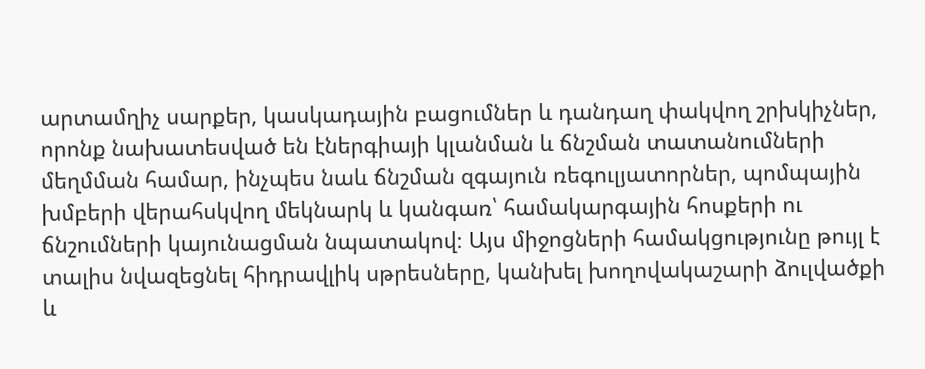արտամղիչ սարքեր, կասկադային բացումներ և դանդաղ փակվող շրխկիչներ, որոնք նախատեսված են էներգիայի կլանման և ճնշման տատանումների մեղմման համար, ինչպես նաև ճնշման զգայուն ռեգուլյատորներ, պոմպային խմբերի վերահսկվող մեկնարկ և կանգառ՝ համակարգային հոսքերի ու ճնշումների կայունացման նպատակով։ Այս միջոցների համակցությունը թույլ է տալիս նվազեցնել հիդրավլիկ սթրեսները, կանխել խողովակաշարի ձուլվածքի և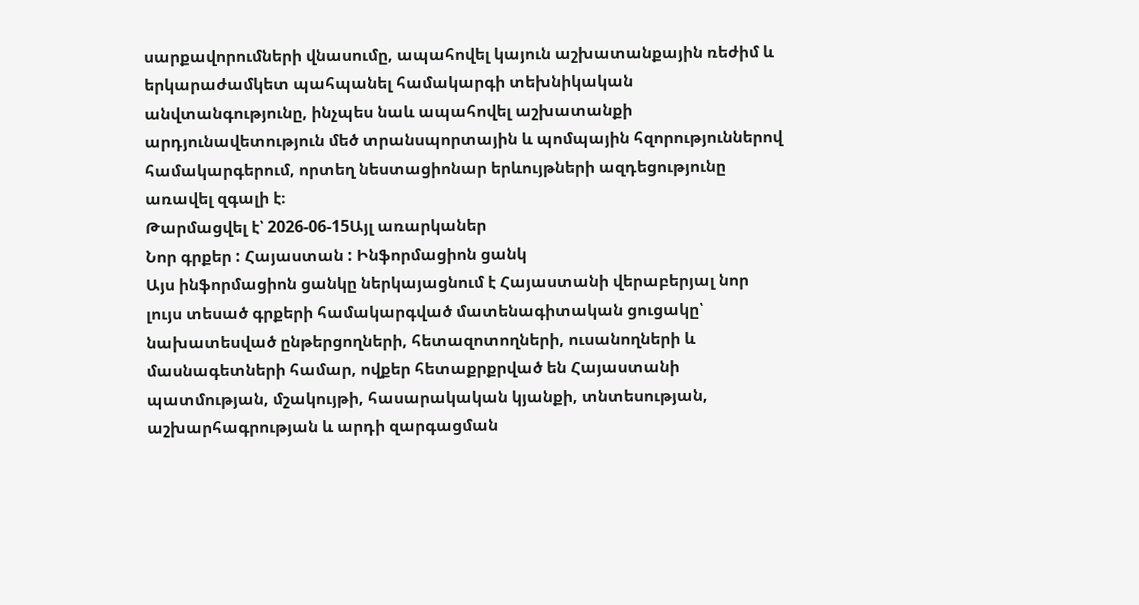սարքավորումների վնասումը, ապահովել կայուն աշխատանքային ռեժիմ և երկարաժամկետ պահպանել համակարգի տեխնիկական անվտանգությունը, ինչպես նաև ապահովել աշխատանքի արդյունավետություն մեծ տրանսպորտային և պոմպային հզորություններով համակարգերում, որտեղ նեստացիոնար երևույթների ազդեցությունը առավել զգալի է։
Թարմացվել է՝ 2026-06-15Այլ առարկաներ
Նոր գրքեր : Հայաստան : Ինֆորմացիոն ցանկ
Այս ինֆորմացիոն ցանկը ներկայացնում է Հայաստանի վերաբերյալ նոր լույս տեսած գրքերի համակարգված մատենագիտական ցուցակը՝ նախատեսված ընթերցողների, հետազոտողների, ուսանողների և մասնագետների համար, ովքեր հետաքրքրված են Հայաստանի պատմության, մշակույթի, հասարակական կյանքի, տնտեսության, աշխարհագրության և արդի զարգացման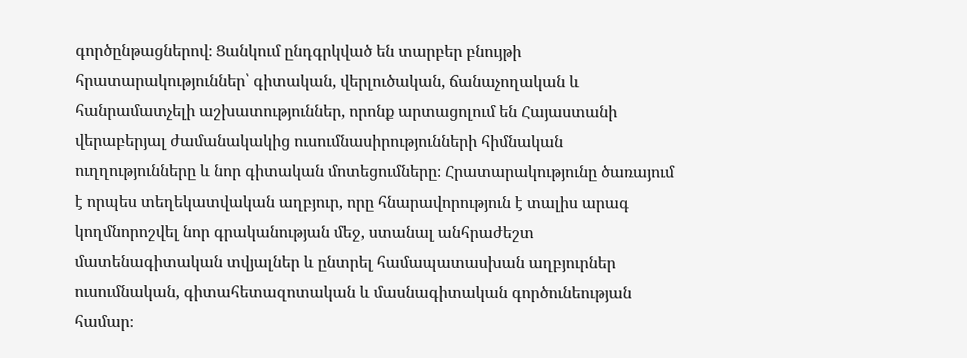գործընթացներով։ Ցանկում ընդգրկված են տարբեր բնույթի հրատարակություններ՝ գիտական, վերլուծական, ճանաչողական և հանրամատչելի աշխատություններ, որոնք արտացոլում են Հայաստանի վերաբերյալ ժամանակակից ուսումնասիրությունների հիմնական ուղղությունները և նոր գիտական մոտեցումները։ Հրատարակությունը ծառայում է որպես տեղեկատվական աղբյուր, որը հնարավորություն է տալիս արագ կողմնորոշվել նոր գրականության մեջ, ստանալ անհրաժեշտ մատենագիտական տվյալներ և ընտրել համապատասխան աղբյուրներ ուսումնական, գիտահետազոտական և մասնագիտական գործունեության համար։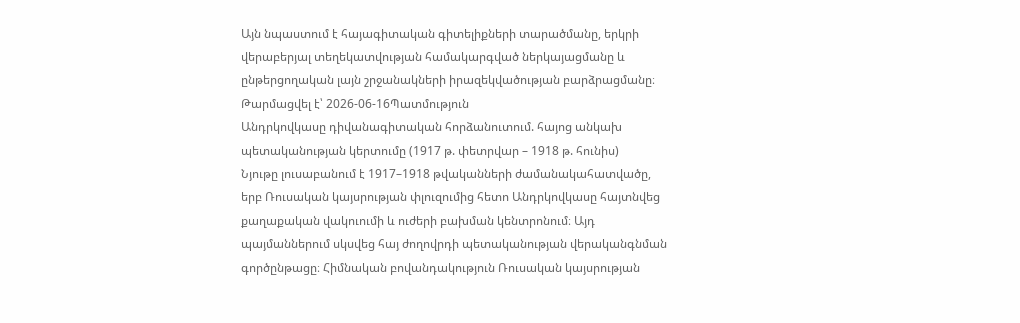Այն նպաստում է հայագիտական գիտելիքների տարածմանը, երկրի վերաբերյալ տեղեկատվության համակարգված ներկայացմանը և ընթերցողական լայն շրջանակների իրազեկվածության բարձրացմանը։
Թարմացվել է՝ 2026-06-16Պատմություն
Անդրկովկասը դիվանագիտական հորձանուտում. հայոց անկախ պետականության կերտումը (1917 թ. փետրվար – 1918 թ. հունիս)
Նյութը լուսաբանում է 1917–1918 թվականների ժամանակահատվածը, երբ Ռուսական կայսրության փլուզումից հետո Անդրկովկասը հայտնվեց քաղաքական վակուումի և ուժերի բախման կենտրոնում։ Այդ պայմաններում սկսվեց հայ ժողովրդի պետականության վերականգնման գործընթացը։ Հիմնական բովանդակություն Ռուսական կայսրության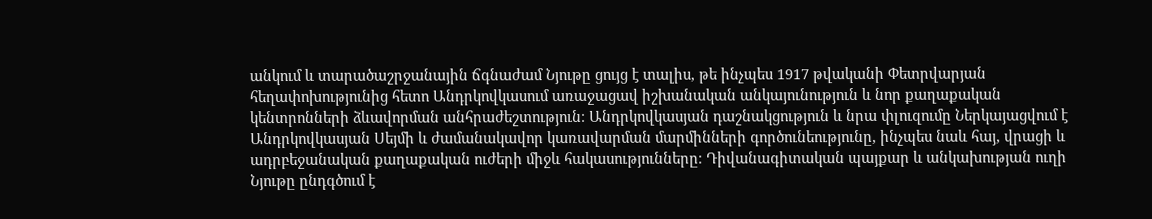անկում և տարածաշրջանային ճգնաժամ Նյութը ցույց է տալիս, թե ինչպես 1917 թվականի Փետրվարյան հեղափոխությունից հետո Անդրկովկասում առաջացավ իշխանական անկայունություն և նոր քաղաքական կենտրոնների ձևավորման անհրաժեշտություն։ Անդրկովկասյան դաշնակցություն և նրա փլուզումը Ներկայացվում է Անդրկովկասյան Սեյմի և ժամանակավոր կառավարման մարմինների գործունեությունը, ինչպես նաև հայ, վրացի և ադրբեջանական քաղաքական ուժերի միջև հակասությունները։ Դիվանագիտական պայքար և անկախության ուղի Նյութը ընդգծում է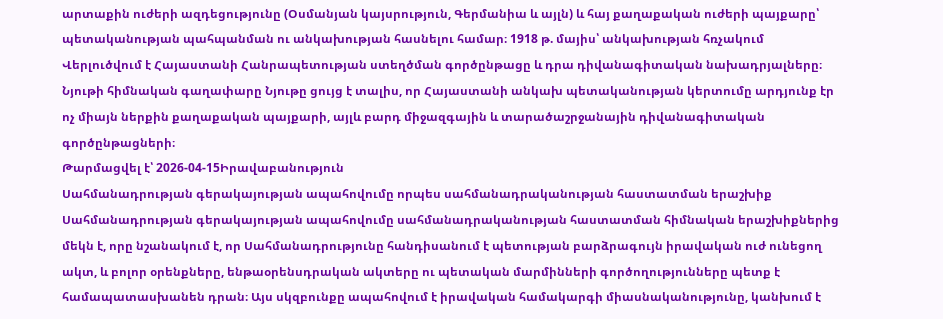արտաքին ուժերի ազդեցությունը (Օսմանյան կայսրություն, Գերմանիա և այլն) և հայ քաղաքական ուժերի պայքարը՝ պետականության պահպանման ու անկախության հասնելու համար։ 1918 թ. մայիս՝ անկախության հռչակում Վերլուծվում է Հայաստանի Հանրապետության ստեղծման գործընթացը և դրա դիվանագիտական նախադրյալները։ Նյութի հիմնական գաղափարը Նյութը ցույց է տալիս, որ Հայաստանի անկախ պետականության կերտումը արդյունք էր ոչ միայն ներքին քաղաքական պայքարի, այլև բարդ միջազգային և տարածաշրջանային դիվանագիտական գործընթացների։
Թարմացվել է՝ 2026-04-15Իրավաբանություն
Սահմանադրության գերակայության ապահովումը որպես սահմանադրականության հաստատման երաշխիք
Սահմանադրության գերակայության ապահովումը սահմանադրականության հաստատման հիմնական երաշխիքներից մեկն է, որը նշանակում է, որ Սահմանադրությունը հանդիսանում է պետության բարձրագույն իրավական ուժ ունեցող ակտ, և բոլոր օրենքները, ենթաօրենսդրական ակտերը ու պետական մարմինների գործողությունները պետք է համապատասխանեն դրան։ Այս սկզբունքը ապահովում է իրավական համակարգի միասնականությունը, կանխում է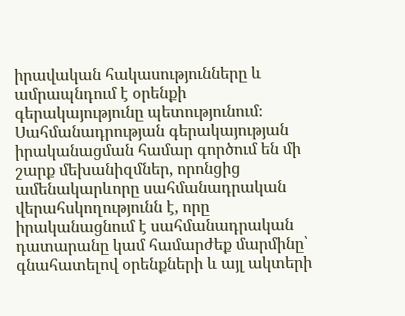իրավական հակասությունները և ամրապնդում է օրենքի գերակայությունը պետությունում։ Սահմանադրության գերակայության իրականացման համար գործում են մի շարք մեխանիզմներ, որոնցից ամենակարևորը սահմանադրական վերահսկողությունն է, որը իրականացնում է սահմանադրական դատարանը կամ համարժեք մարմինը՝ գնահատելով օրենքների և այլ ակտերի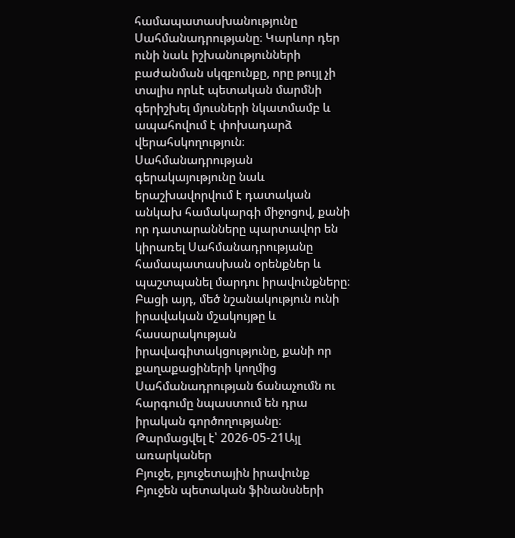համապատասխանությունը Սահմանադրությանը։ Կարևոր դեր ունի նաև իշխանությունների բաժանման սկզբունքը, որը թույլ չի տալիս որևէ պետական մարմնի գերիշխել մյուսների նկատմամբ և ապահովում է փոխադարձ վերահսկողություն։ Սահմանադրության գերակայությունը նաև երաշխավորվում է դատական անկախ համակարգի միջոցով, քանի որ դատարանները պարտավոր են կիրառել Սահմանադրությանը համապատասխան օրենքներ և պաշտպանել մարդու իրավունքները։ Բացի այդ, մեծ նշանակություն ունի իրավական մշակույթը և հասարակության իրավագիտակցությունը, քանի որ քաղաքացիների կողմից Սահմանադրության ճանաչումն ու հարգումը նպաստում են դրա իրական գործողությանը։
Թարմացվել է՝ 2026-05-21Այլ առարկաներ
Բյուջե, բյուջետային իրավունք
Բյուջեն պետական ֆինանսների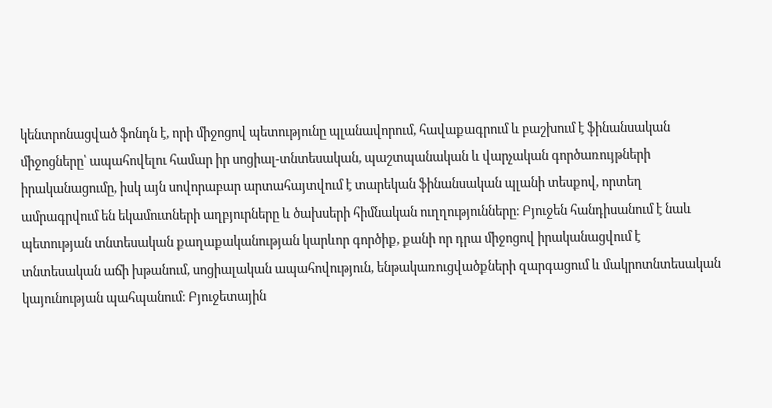կենտրոնացված ֆոնդն է, որի միջոցով պետությունը պլանավորում, հավաքագրում և բաշխում է ֆինանսական միջոցները՝ ապահովելու համար իր սոցիալ-տնտեսական, պաշտպանական և վարչական գործառույթների իրականացումը, իսկ այն սովորաբար արտահայտվում է տարեկան ֆինանսական պլանի տեսքով, որտեղ ամրագրվում են եկամուտների աղբյուրները և ծախսերի հիմնական ուղղությունները։ Բյուջեն հանդիսանում է նաև պետության տնտեսական քաղաքականության կարևոր գործիք, քանի որ դրա միջոցով իրականացվում է տնտեսական աճի խթանում, սոցիալական ապահովություն, ենթակառուցվածքների զարգացում և մակրոտնտեսական կայունության պահպանում։ Բյուջետային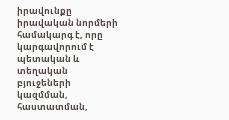իրավունքը իրավական նորմերի համակարգ է, որը կարգավորում է պետական և տեղական բյուջեների կազմման, հաստատման,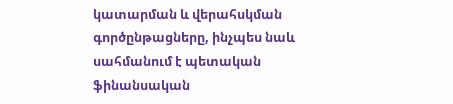կատարման և վերահսկման գործընթացները, ինչպես նաև սահմանում է պետական ֆինանսական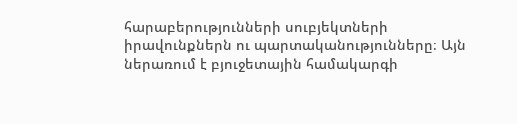հարաբերությունների սուբյեկտների իրավունքներն ու պարտականությունները։ Այն ներառում է բյուջետային համակարգի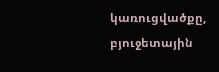կառուցվածքը, բյուջետային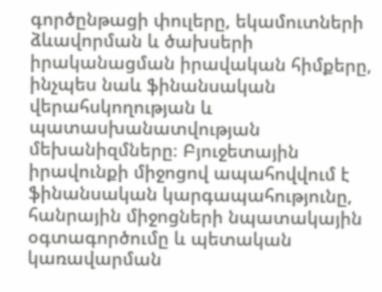գործընթացի փուլերը, եկամուտների ձևավորման և ծախսերի իրականացման իրավական հիմքերը, ինչպես նաև ֆինանսական վերահսկողության և պատասխանատվության մեխանիզմները։ Բյուջետային իրավունքի միջոցով ապահովվում է ֆինանսական կարգապահությունը, հանրային միջոցների նպատակային օգտագործումը և պետական կառավարման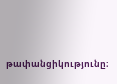թափանցիկությունը։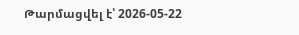Թարմացվել է՝ 2026-05-22